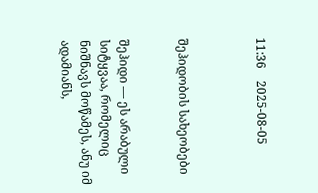11:36    2025-08-05



შეჰიდობის სახეობები


შეჰიდი — ეს არაბული სიტყვაა, რომელიც ნიშნავს მოწამეს, ანუ იმ ადამიანს,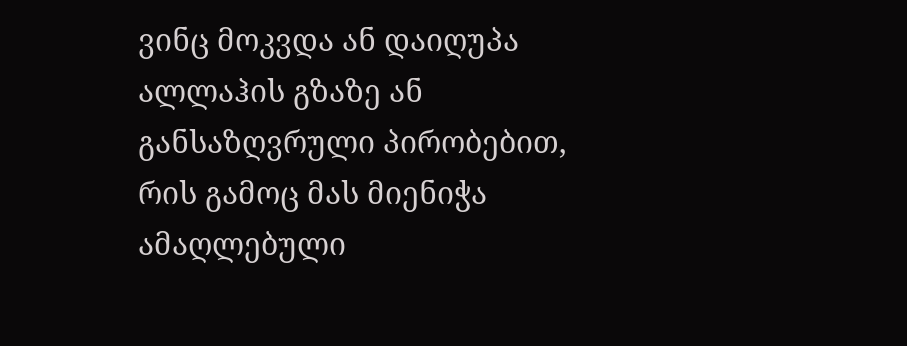ვინც მოკვდა ან დაიღუპა ალლაჰის გზაზე ან განსაზღვრული პირობებით, რის გამოც მას მიენიჭა ამაღლებული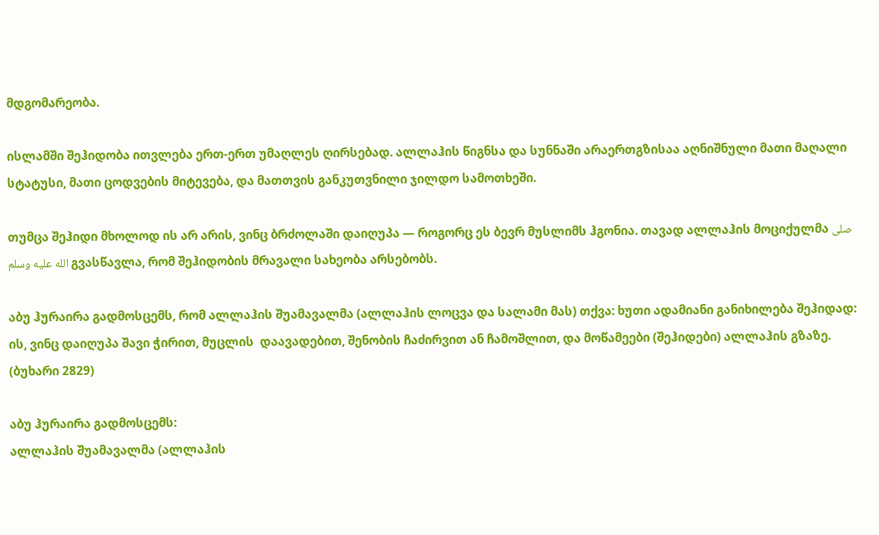მდგომარეობა.

ისლამში შეჰიდობა ითვლება ერთ-ერთ უმაღლეს ღირსებად. ალლაჰის წიგნსა და სუნნაში არაერთგზისაა აღნიშნული მათი მაღალი სტატუსი, მათი ცოდვების მიტევება, და მათთვის განკუთვნილი ჯილდო სამოთხეში.

თუმცა შეჰიდი მხოლოდ ის არ არის, ვინც ბრძოლაში დაიღუპა — როგორც ეს ბევრ მუსლიმს ჰგონია. თავად ალლაჰის მოციქულმა صلى الله عليه وسلم გვასწავლა, რომ შეჰიდობის მრავალი სახეობა არსებობს.

აბუ ჰურაირა გადმოსცემს, რომ ალლაჰის შუამავალმა (ალლაჰის ლოცვა და სალამი მას) თქვა: ხუთი ადამიანი განიხილება შეჰიდად: ის, ვინც დაიღუპა შავი ჭირით, მუცლის  დაავადებით, შენობის ჩაძირვით ან ჩამოშლით, და მოწამეები (შეჰიდები) ალლაჰის გზაზე. (ბუხარი 2829)

აბუ ჰურაირა გადმოსცემს:
ალლაჰის შუამავალმა (ალლაჰის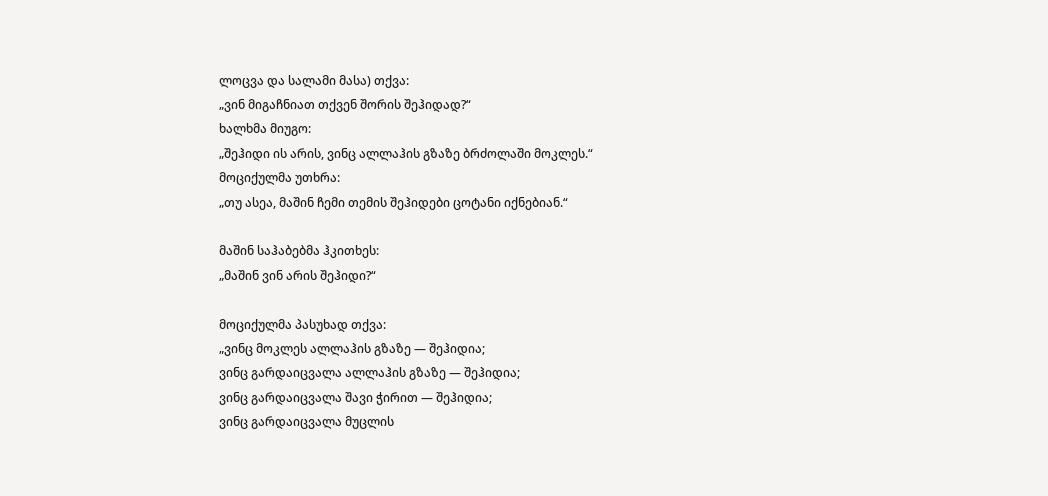ლოცვა და სალამი მასა) თქვა:
„ვინ მიგაჩნიათ თქვენ შორის შეჰიდად?“
ხალხმა მიუგო:
„შეჰიდი ის არის, ვინც ალლაჰის გზაზე ბრძოლაში მოკლეს.“
მოციქულმა უთხრა:
„თუ ასეა, მაშინ ჩემი თემის შეჰიდები ცოტანი იქნებიან.“

მაშინ საჰაბებმა ჰკითხეს:
„მაშინ ვინ არის შეჰიდი?“

მოციქულმა პასუხად თქვა:
„ვინც მოკლეს ალლაჰის გზაზე — შეჰიდია;
ვინც გარდაიცვალა ალლაჰის გზაზე — შეჰიდია;
ვინც გარდაიცვალა შავი ჭირით — შეჰიდია;
ვინც გარდაიცვალა მუცლის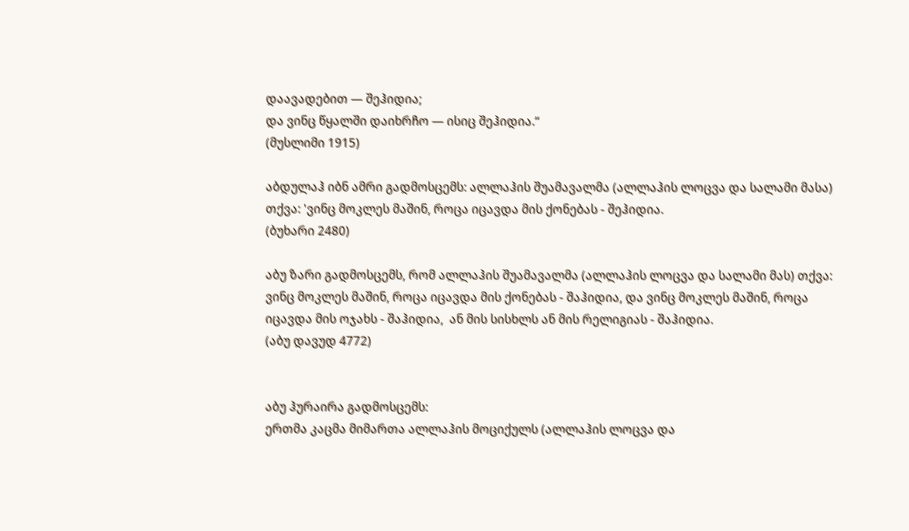დაავადებით — შეჰიდია;
და ვინც წყალში დაიხრჩო — ისიც შეჰიდია.“
(მუსლიმი 1915)

აბდულაჰ იბნ ამრი გადმოსცემს: ალლაჰის შუამავალმა (ალლაჰის ლოცვა და სალამი მასა) თქვა: 'ვინც მოკლეს მაშინ, როცა იცავდა მის ქონებას - შეჰიდია.
(ბუხარი 2480)

აბუ ზარი გადმოსცემს, რომ ალლაჰის შუამავალმა (ალლაჰის ლოცვა და სალამი მას) თქვა:
ვინც მოკლეს მაშინ, როცა იცავდა მის ქონებას - შაჰიდია, და ვინც მოკლეს მაშინ, როცა იცავდა მის ოჯახს - შაჰიდია,  ან მის სისხლს ან მის რელიგიას - შაჰიდია.
(აბუ დავუდ 4772)


აბუ ჰურაირა გადმოსცემს:
ერთმა კაცმა მიმართა ალლაჰის მოციქულს (ალლაჰის ლოცვა და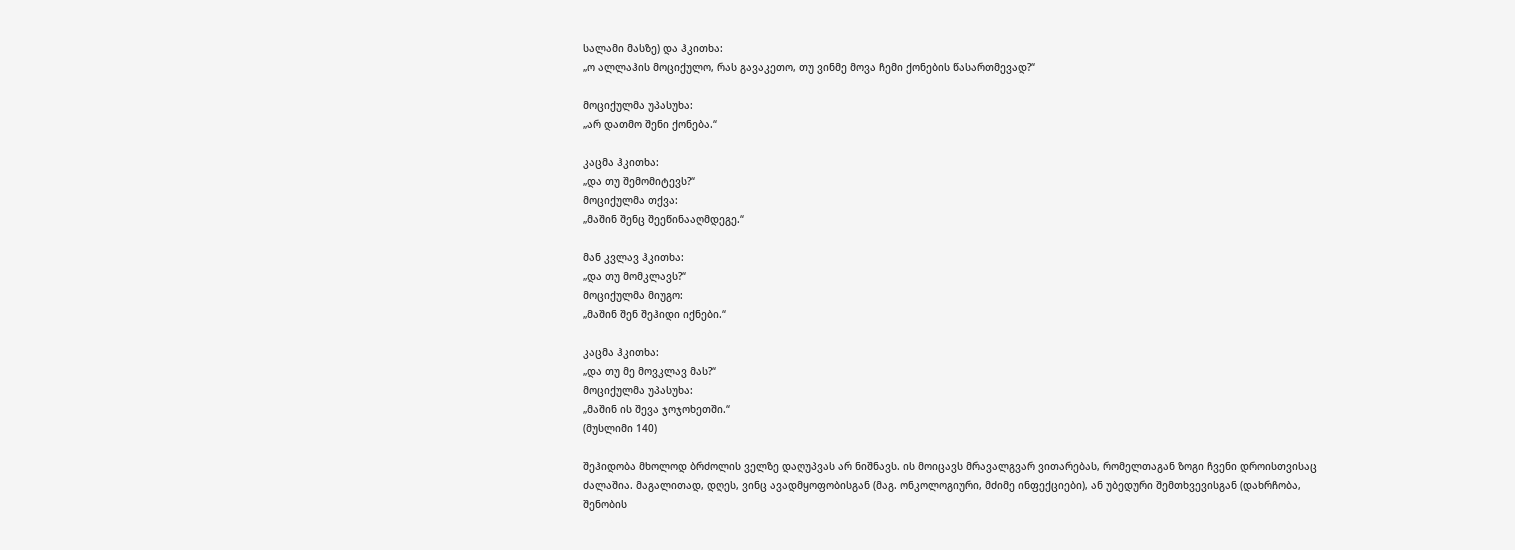სალამი მასზე) და ჰკითხა:
„ო ალლაჰის მოციქულო, რას გავაკეთო, თუ ვინმე მოვა ჩემი ქონების წასართმევად?“

მოციქულმა უპასუხა:
„არ დათმო შენი ქონება.“

კაცმა ჰკითხა:
„და თუ შემომიტევს?“
მოციქულმა თქვა:
„მაშინ შენც შეეწინააღმდეგე.“

მან კვლავ ჰკითხა:
„და თუ მომკლავს?“
მოციქულმა მიუგო:
„მაშინ შენ შეჰიდი იქნები.“

კაცმა ჰკითხა:
„და თუ მე მოვკლავ მას?“
მოციქულმა უპასუხა:
„მაშინ ის შევა ჯოჯოხეთში.“
(მუსლიმი 140)

შეჰიდობა მხოლოდ ბრძოლის ველზე დაღუპვას არ ნიშნავს. ის მოიცავს მრავალგვარ ვითარებას, რომელთაგან ზოგი ჩვენი დროისთვისაც ძალაშია. მაგალითად, დღეს, ვინც ავადმყოფობისგან (მაგ. ონკოლოგიური, მძიმე ინფექციები), ან უბედური შემთხვევისგან (დახრჩობა, შენობის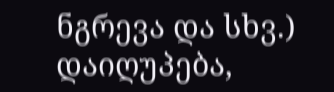ნგრევა და სხვ.) დაიღუპება,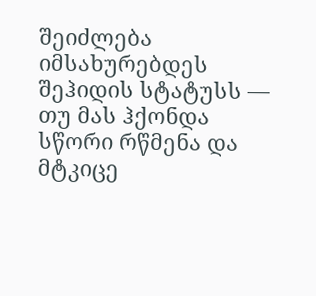შეიძლება იმსახურებდეს შეჰიდის სტატუსს — თუ მას ჰქონდა სწორი რწმენა და მტკიცე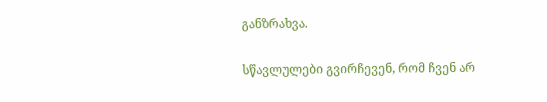განზრახვა.

სწავლულები გვირჩევენ, რომ ჩვენ არ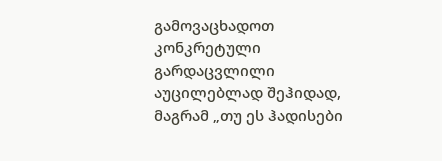გამოვაცხადოთ კონკრეტული გარდაცვლილი აუცილებლად შეჰიდად, მაგრამ „თუ ეს ჰადისები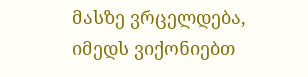მასზე ვრცელდება, იმედს ვიქონიებთ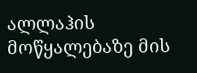ალლაჰის მოწყალებაზე მის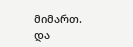მიმართ.
და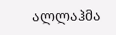ალლაჰმა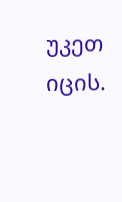უკეთ იცის.